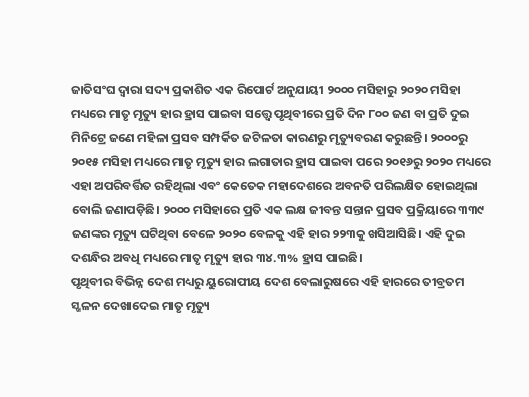ଜାତିସଂଘ ଦ୍ବାରା ସଦ୍ୟ ପ୍ରକାଶିତ ଏକ ରିପୋର୍ଟ ଅନୁଯାୟୀ ୨୦୦୦ ମସିହାରୁ ୨୦୨୦ ମସିହା ମଧ୍ୟରେ ମାତୃ ମୃତ୍ୟୁ ହାର ହ୍ରାସ ପାଇବା ସତ୍ତ୍ବେ ପୃଥିବୀରେ ପ୍ରତି ଦିନ ୮୦୦ ଜଣ ବା ପ୍ରତି ଦୁଇ ମିନିଟ୍ରେ ଜଣେ ମହିଳା ପ୍ରସବ ସମ୍ପର୍କିତ ଜଟିଳତା କାରଣରୁ ମୃତ୍ୟୁବରଣ କରୁଛନ୍ତି। ୨୦୦୦ରୁ ୨୦୧୫ ମସିହା ମଧ୍ୟରେ ମାତୃ ମୃତ୍ୟୁ ହାର ଲଗାତାର ହ୍ରାସ ପାଇବା ପରେ ୨୦୧୬ରୁ ୨୦୨୦ ମଧ୍ୟରେ ଏହା ଅପରିବର୍ତ୍ତିତ ରହିଥିଲା ଏବଂ କେତେକ ମହାଦେଶରେ ଅବନତି ପରିଲକ୍ଷିତ ହୋଇଥିଲା ବୋଲି ଜଣାପଡ଼ିଛି। ୨୦୦୦ ମସିହାରେ ପ୍ରତି ଏକ ଲକ୍ଷ ଜୀବନ୍ତ ସନ୍ତାନ ପ୍ରସବ ପ୍ରକ୍ରିୟାରେ ୩୩୯ ଜଣଙ୍କର ମୃତ୍ୟୁ ଘଟିଥିବା ବେଳେ ୨୦୨୦ ବେଳକୁ ଏହି ହାର ୨୨୩କୁ ଖସିଆସିଛି। ଏହି ଦୁଇ ଦଶନ୍ଧିର ଅବଧି ମଧ୍ୟରେ ମାତୃ ମୃତ୍ୟୁ ହାର ୩୪.୩% ହ୍ରାସ ପାଇଛି।
ପୃଥିବୀର ବିଭିନ୍ନ ଦେଶ ମଧ୍ୟରୁ ୟୁରୋପୀୟ ଦେଶ ବେଲାରୁଷରେ ଏହି ହାରରେ ତୀବ୍ରତମ ସ୍ଖଳନ ଦେଖାଦେଇ ମାତୃ ମୃତ୍ୟୁ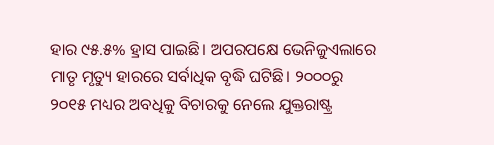ହାର ୯୫.୫% ହ୍ରାସ ପାଇଛି। ଅପରପକ୍ଷେ ଭେନିଜୁଏଲାରେ ମାତୃ ମୃତ୍ୟୁ ହାରରେ ସର୍ବାଧିକ ବୃଦ୍ଧି ଘଟିଛି। ୨୦୦୦ରୁ ୨୦୧୫ ମଧ୍ୟର ଅବଧିକୁ ବିଚାରକୁ ନେଲେ ଯୁକ୍ତରାଷ୍ଟ୍ର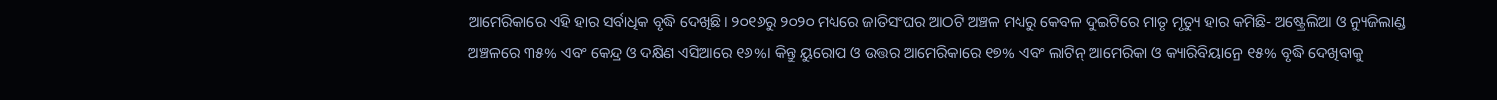ଆମେରିକାରେ ଏହି ହାର ସର୍ବାଧିକ ବୃଦ୍ଧି ଦେଖିଛି। ୨୦୧୬ରୁ ୨୦୨୦ ମଧ୍ୟରେ ଜାତିସଂଘର ଆଠଟି ଅଞ୍ଚଳ ମଧ୍ୟରୁ କେବଳ ଦୁଇଟିରେ ମାତୃ ମୃତ୍ୟୁ ହାର କମିଛି- ଅଷ୍ଟ୍ରେଲିଆ ଓ ନ୍ୟୁଜିଲାଣ୍ଡ ଅଞ୍ଚଳରେ ୩୫% ଏବଂ କେନ୍ଦ୍ର ଓ ଦକ୍ଷିଣ ଏସିଆରେ ୧୬%। କିନ୍ତୁ ୟୁରୋପ ଓ ଉତ୍ତର ଆମେରିକାରେ ୧୭% ଏବଂ ଲାଟିନ୍ ଆମେରିକା ଓ କ୍ୟାରିବିୟାନ୍ରେ ୧୫% ବୃଦ୍ଧି ଦେଖିବାକୁ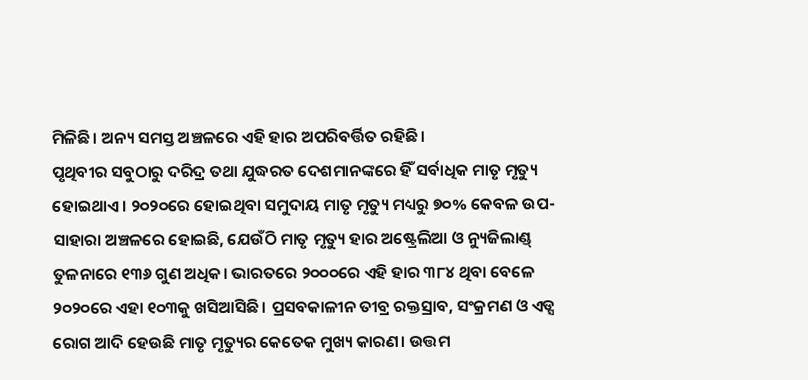ମିଳିଛି। ଅନ୍ୟ ସମସ୍ତ ଅଞ୍ଚଳରେ ଏହି ହାର ଅପରିବର୍ତ୍ତିତ ରହିଛି।
ପୃଥିବୀର ସବୁଠାରୁ ଦରିଦ୍ର ତଥା ଯୁଦ୍ଧରତ ଦେଶମାନଙ୍କରେ ହିଁ ସର୍ବାଧିକ ମାତୃ ମୃତ୍ୟୁ ହୋଇଥାଏ। ୨୦୨୦ରେ ହୋଇଥିବା ସମୁଦାୟ ମାତୃ ମୃତ୍ୟୁ ମଧ୍ୟରୁ ୭୦% କେବଳ ଉପ-ସାହାରା ଅଞ୍ଚଳରେ ହୋଇଛି, ଯେଉଁଠି ମାତୃ ମୃତ୍ୟୁ ହାର ଅଷ୍ଟ୍ରେଲିଆ ଓ ନ୍ୟୁଜିଲାଣ୍ଡ୍ ତୁଳନାରେ ୧୩୬ ଗୁଣ ଅଧିକ। ଭାରତରେ ୨୦୦୦ରେ ଏହି ହାର ୩୮୪ ଥିବା ବେଳେ ୨୦୨୦ରେ ଏହା ୧୦୩କୁ ଖସିଆସିଛି। ପ୍ରସବକାଳୀନ ତୀବ୍ର ରକ୍ତସ୍ରାବ, ସଂକ୍ରମଣ ଓ ଏଡ୍ସ ରୋଗ ଆଦି ହେଉଛି ମାତୃ ମୃତ୍ୟୁର କେତେକ ମୁଖ୍ୟ କାରଣ। ଉତ୍ତମ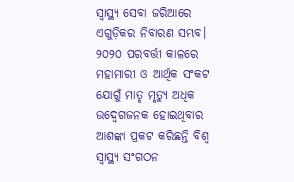ସ୍ବାସ୍ଥ୍ୟ ସେବା ଜରିଆରେ ଏଗୁଡ଼ିକର ନିବାରଣ ସମ୍ଭବ। ୨୦୨୦ ପରବର୍ତ୍ତୀ କାଳରେ ମହାମାରୀ ଓ ଆର୍ଥିକ ସଂକଟ ଯୋଗୁଁ ମାତୃ ମୃତ୍ୟୁ ଅଧିକ ଉଦ୍ବେଗଜନକ ହୋଇଥିବାର ଆଶଙ୍କା ପ୍ରକଟ କରିଛନ୍ତି ବିଶ୍ବ ସ୍ବାସ୍ଥ୍ୟ ସଂଗଠନ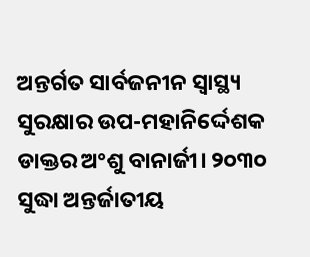ଅନ୍ତର୍ଗତ ସାର୍ବଜନୀନ ସ୍ବାସ୍ଥ୍ୟ ସୁରକ୍ଷାର ଉପ-ମହାନିର୍ଦ୍ଦେଶକ ଡାକ୍ତର ଅଂଶୁ ବାନାର୍ଜୀ। ୨୦୩୦ ସୁଦ୍ଧା ଅନ୍ତର୍ଜାତୀୟ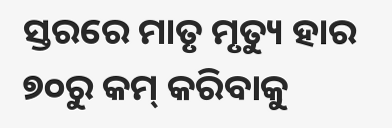ସ୍ତରରେ ମାତୃ ମୃତ୍ୟୁ ହାର ୭୦ରୁ କମ୍ କରିବାକୁ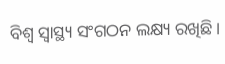ବିଶ୍ବ ସ୍ବାସ୍ଥ୍ୟ ସଂଗଠନ ଲକ୍ଷ୍ୟ ରଖିଛି।